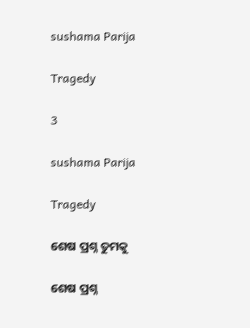sushama Parija

Tragedy

3

sushama Parija

Tragedy

ଶେଷ ପ୍ରଶ୍ନ ତୁମକୁ

ଶେଷ ପ୍ରଶ୍ନ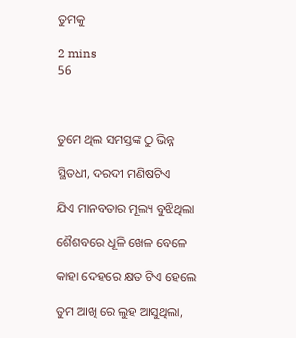ତୁମକୁ

2 mins
56



ତୁମେ ଥିଲ ସମସ୍ତଙ୍କ ଠୁ ଭିନ୍ନ

ସ୍ଥିତଧୀ, ଦରଦୀ ମଣିଷଟିଏ

ଯିଏ ମାନବତାର ମୂଲ୍ୟ ବୁଝିଥିଲା

ଶୈଶବରେ ଧୂଳି ଖେଳ ବେଳେ

କାହା ଦେହରେ କ୍ଷତ ଟିଏ ହେଲେ

ତୁମ ଆଖି ରେ ଲୁହ ଆସୁଥିଲା,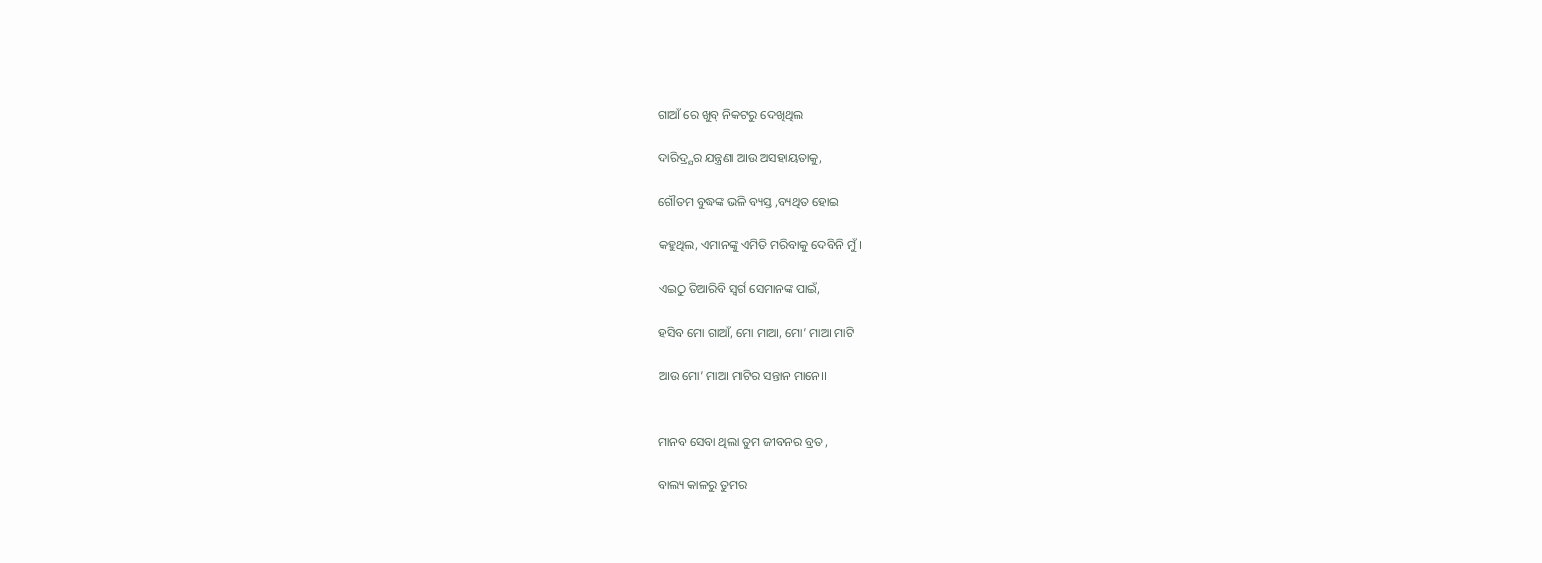ଗାଆଁ ରେ ଖୁବ୍ ନିକଟରୁ ଦେଖିଥିଲ

ଦାରିଦ୍ର୍ଯର ଯନ୍ତ୍ରଣା ଆଉ ଅସହାୟତାକୁ,

ଗୌତମ ବୁଦ୍ଧଙ୍କ ଭଳି ବ୍ୟସ୍ତ ,ବ୍ୟଥିତ ହୋଇ

କହୁଥିଲ, ଏମାନଙ୍କୁ ଏମିତି ମରିବାକୁ ଦେବିନି ମୁଁ ।

ଏଇଠୁ ତିଆରିବି ସ୍ୱର୍ଗ ସେମାନଙ୍କ ପାଇଁ,

ହସିବ ମୋ ଗାଆଁ, ମୋ ମାଆ, ମୋ’ ମାଆ ମାଟି

ଆଉ ମୋ’ ମାଆ ମାଟିର ସନ୍ତାନ ମାନେ।।


ମାନବ ସେବା ଥିଲା ତୁମ ଜୀବନର ବ୍ରତ ,

ବାଲ୍ୟ କାଳରୁ ତୁମର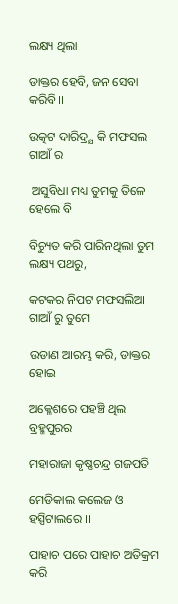ଲକ୍ଷ୍ୟ ଥିଲା

ଡାକ୍ତର ହେବି, ଜନ ସେବା କରିବି।।

ଉତ୍କଟ ଦାରିଦ୍ର୍ଯ କି ମଫସଲ ଗାଆଁ ର

 ଅସୁବିଧା ମଧ୍ୟ ତୁମକୁ ତିଳେ ହେଲେ ବି

ବିଚ୍ୟୁତ କରି ପାରିନଥିଲା ତୁମ ଲକ୍ଷ୍ୟ ପଥରୁ,

କଟକର ନିପଟ ମଫସଲିଆ ଗାଆଁ ରୁ ତୁମେ

ଉଡାଣ ଆରମ୍ଭ କରି, ଡାକ୍ତର ହୋଇ

ଅକ୍ଳେଶରେ ପହଞ୍ଚି ଥିଲ ବ୍ରହ୍ମପୁରର

ମହାରାଜା କୃଷ୍ଣଚନ୍ଦ୍ର ଗଜପତି

ମେଡିକାଲ କଲେଜ ଓ ହସ୍ପିଟାଲରେ ।।

ପାହାଚ ପରେ ପାହାଚ ଅତିକ୍ରମ କରି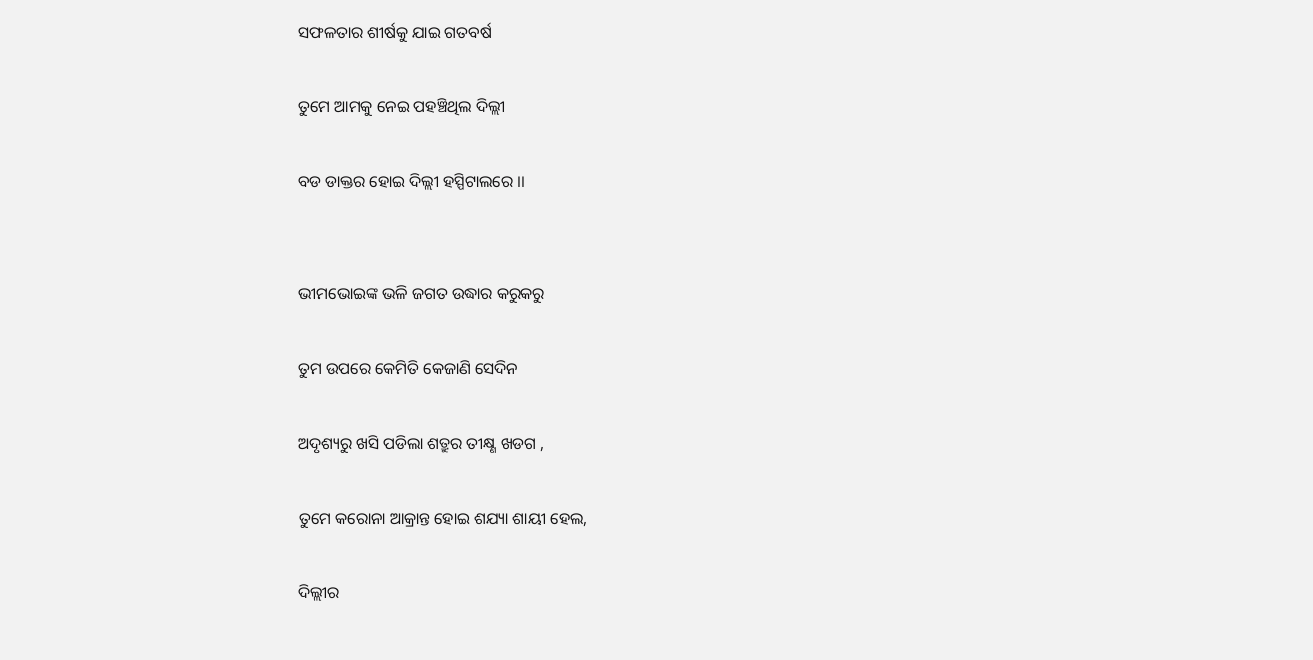ସଫଳତାର ଶୀର୍ଷକୁ ଯାଇ ଗତବର୍ଷ

ତୁମେ ଆମକୁ ନେଇ ପହଞ୍ଚିଥିଲ ଦିଲ୍ଲୀ

ବଡ ଡାକ୍ତର ହୋଇ ଦିଲ୍ଲୀ ହସ୍ପିଟାଲରେ ।।


ଭୀମଭୋଇଙ୍କ ଭଳି ଜଗତ ଉଦ୍ଧାର କରୁକରୁ

ତୁମ ଉପରେ କେମିତି କେଜାଣି ସେଦିନ

ଅଦୃଶ୍ୟରୁ ଖସି ପଡିଲା ଶତ୍ରୁର ତୀକ୍ଷ୍ଣ ଖଡଗ ,

ତୁମେ କରୋନା ଆକ୍ରାନ୍ତ ହୋଇ ଶଯ୍ୟା ଶାୟୀ ହେଲ,

ଦିଲ୍ଲୀର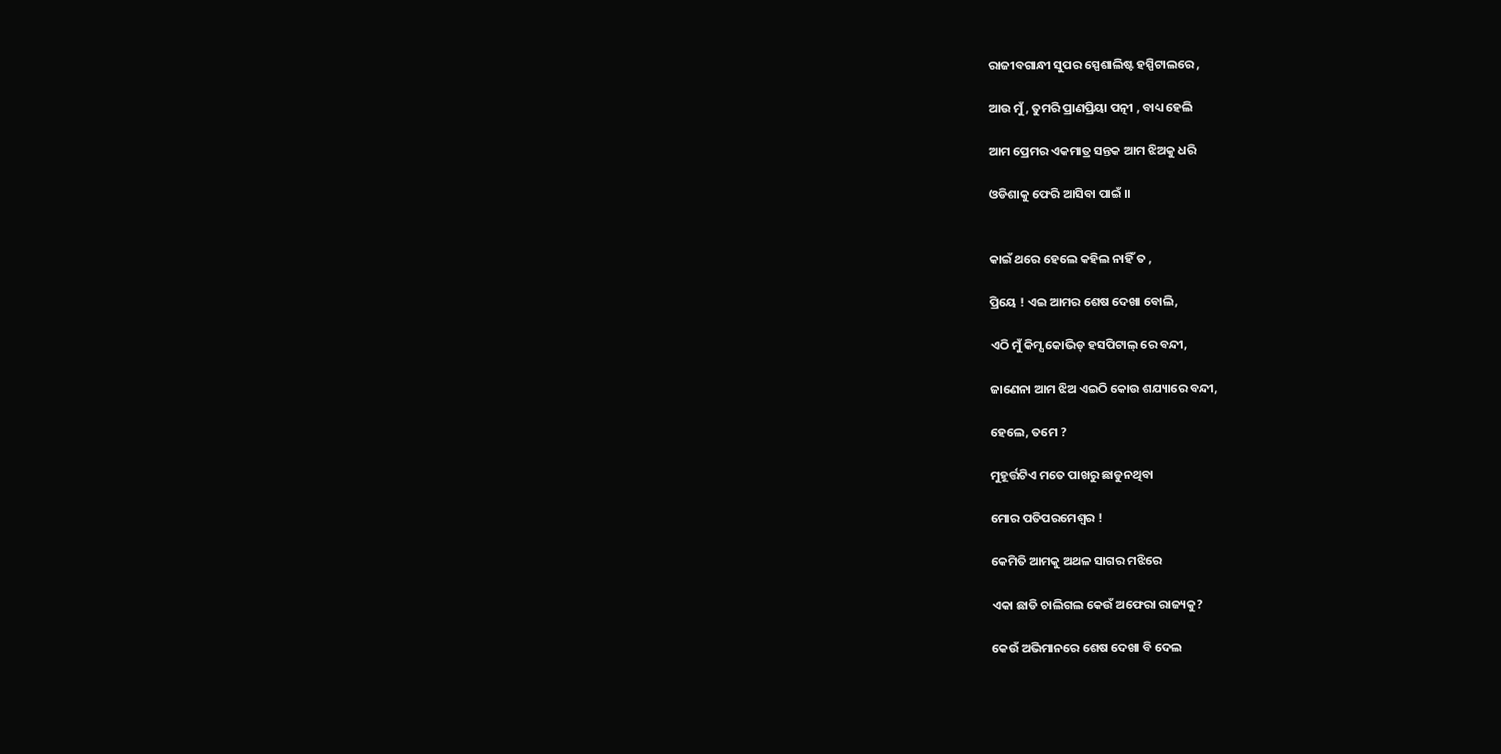ରାଜୀବଗାନ୍ଧୀ ସୁପର ସ୍ପେଶାଲିଷ୍ଟ ହସ୍ପିଟାଲରେ ,

ଆଉ ମୁଁ, ତୁମରି ପ୍ରାଣପ୍ରିୟା ପତ୍ନୀ , ବାଧ୍ୟ ହେଲି

ଆମ ପ୍ରେମର ଏକମାତ୍ର ସନ୍ତକ ଆମ ଝିଅକୁ ଧରି

ଓଡିଶାକୁ ଫେରି ଆସିବା ପାଇଁ ।।


କାଇଁ ଥରେ ହେଲେ କହିଲ ନାହିଁ ତ ,

ପ୍ରିୟେ ! ଏଇ ଆମର ଶେଷ ଦେଖା ବୋଲି,

ଏଠି ମୁଁ କିମ୍ସ କୋଭିଡ୍ ହସପିଟାଲ୍ ରେ ବନ୍ଦୀ,

ଜାଣେନା ଆମ ଝିଅ ଏଇଠି କୋଉ ଶଯ୍ୟାରେ ବନ୍ଦୀ,

ହେଲେ, ତମେ ?

ମୁହୂର୍ତ୍ତଟିଏ ମତେ ପାଖରୁ ଛାଡୁନଥିବା

ମୋର ପତିପରମେଶ୍ଵର !

କେମିତି ଆମକୁ ଅଥଳ ସାଗର ମଝିରେ

ଏକା ଛାଡି ଚାଲିଗଲ କେଉଁ ଅଫେରା ରାଜ୍ୟକୁ?

କେଉଁ ଅଭିମାନରେ ଶେଷ ଦେଖା ବି ଦେଲ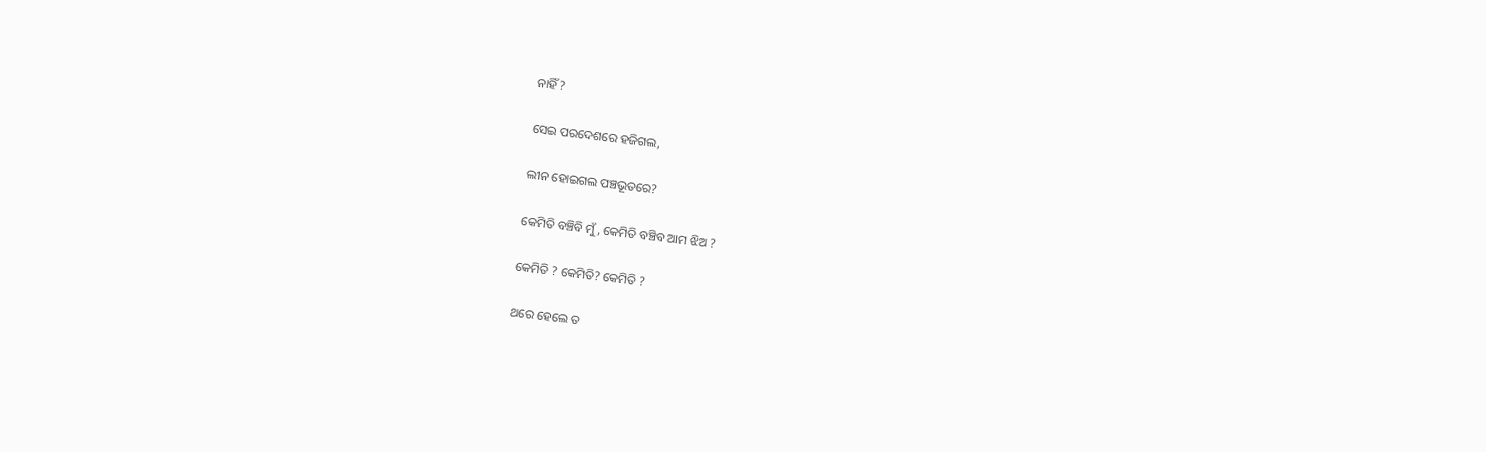ନାହିଁ?

ସେଇ ପରଦେଶରେ ହଜିଗଲ,

ଲୀନ ହୋଇଗଲ ପଞ୍ଚଭୂତରେ?

କେମିତି ବଞ୍ଚିବି ମୁଁ, କେମିତି ବଞ୍ଚିବ ଆମ ଝିଅ ?

କେମିତି ? କେମିତି? କେମିତି ?

ଥରେ ହେଲେ ତ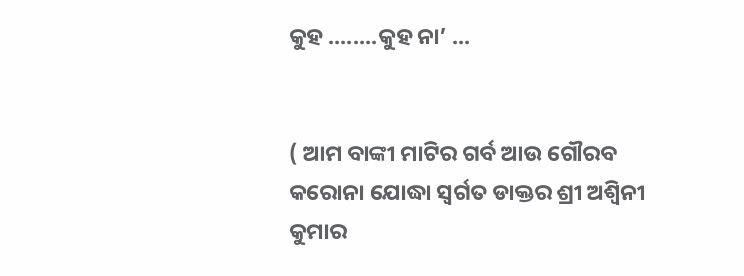କୁହ ........କୁହ ନା’ ...


( ଆମ ବାଙ୍କୀ ମାଟିର ଗର୍ବ ଆଉ ଗୌରବ କରୋନା ଯୋଦ୍ଧା ସ୍ୱର୍ଗତ ଡାକ୍ତର ଶ୍ରୀ ଅଶ୍ୱିନୀ କୁମାର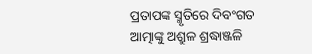ପ୍ରତାପଙ୍କ ସ୍ମୃତିରେ ଦିବଂଗତ ଆତ୍ମାଙ୍କୁ ଅଶ୍ରୁଳ ଶ୍ରଦ୍ଧାଞ୍ଜଳି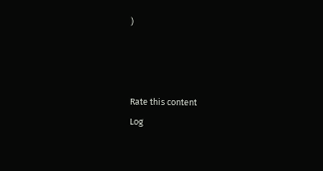)



Rate this content
Log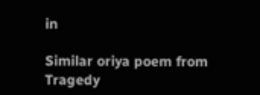in

Similar oriya poem from Tragedy